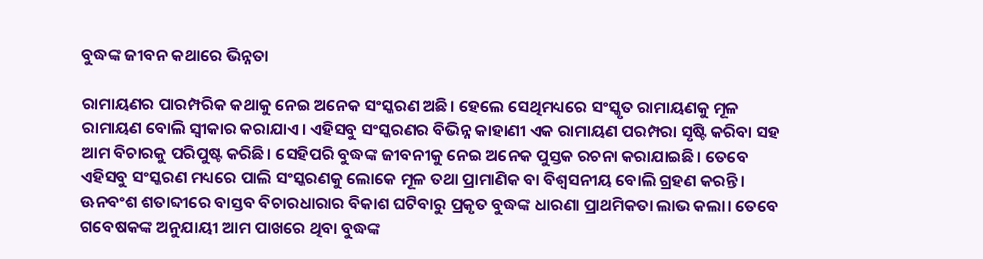ବୁଦ୍ଧଙ୍କ ଜୀବନ କଥାରେ ଭିନ୍ନତା

ରାମାୟଣର ପାରମ୍ପରିକ କଥାକୁ ନେଇ ଅନେକ ସଂସ୍କରଣ ଅଛି। ହେଲେ ସେଥିମଧ୍ୟରେ ସଂସ୍କୃତ ରାମାୟଣକୁ ମୂଳ ରାମାୟଣ ବୋଲି ସ୍ବୀକାର କରାଯାଏ। ଏହିସବୁ ସଂସ୍କରଣର ବିଭିନ୍ନ କାହାଣୀ ଏକ ରାମାୟଣ ପରମ୍ପରା ସୃଷ୍ଟି କରିବା ସହ ଆମ ବିଚାରକୁ ପରିପୁଷ୍ଟ କରିଛି। ସେହିପରି ବୁଦ୍ଧଙ୍କ ଜୀବନୀକୁ ନେଇ ଅନେକ ପୁସ୍ତକ ରଚନା କରାଯାଇଛି। ତେବେ ଏହିସବୁ ସଂସ୍କରଣ ମଧ୍ୟରେ ପାଲି ସଂସ୍କରଣକୁ ଲୋକେ ମୂଳ ତଥା ପ୍ରାମାଣିକ ବା ବିଶ୍ୱସନୀୟ ବୋଲି ଗ୍ରହଣ କରନ୍ତି। ଊନବଂଶ ଶତାବ୍ଦୀରେ ବାସ୍ତବ ବିଚାରଧାରାର ବିକାଶ ଘଟିବାରୁ ପ୍ରକୃତ ବୁଦ୍ଧଙ୍କ ଧାରଣା ପ୍ରାଥମିକତା ଲାଭ କଲା। ତେବେ ଗବେଷକଙ୍କ ଅନୁଯାୟୀ ଆମ ପାଖରେ ଥିବା ବୁଦ୍ଧଙ୍କ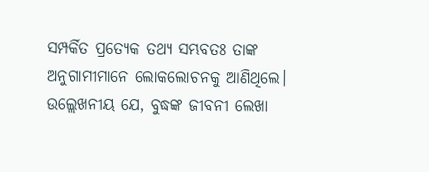ସମ୍ପର୍କିତ ପ୍ରତ୍ୟେକ ତଥ୍ୟ ସମ୍ଭବତଃ ତାଙ୍କ ଅନୁଗାମୀମାନେ ଲୋକଲୋଚନକୁ ଆଣିଥିଲେ। ଉଲ୍ଲେଖନୀୟ ଯେ, ବୁଦ୍ଧଙ୍କ ଜୀବନୀ ଲେଖା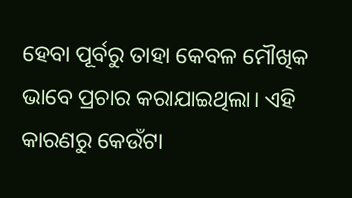ହେବା ପୂର୍ବରୁ ତାହା କେବଳ ମୌଖିକ ଭାବେ ପ୍ରଚାର କରାଯାଇଥିଲା। ଏହି କାରଣରୁ କେଉଁଟା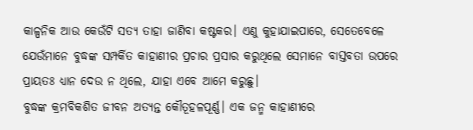କାଳ୍ପନିକ ଆଉ କେଉଁଟି ସତ୍ୟ ତାହା ଜାଣିବା କଷ୍ଟକର। ଏଣୁ କୁହାଯାଇପାରେ, ସେତେବେଳେ ଯେଉଁମାନେ ବୁଦ୍ଧଙ୍କ ସମ୍ପର୍କିତ କାହାଣୀର ପ୍ରଚାର ପ୍ରସାର କରୁଥିଲେ ସେମାନେ ବାସ୍ତବତା ଉପରେ ପ୍ରାୟତଃ ଧ୍ୟାନ ଦେଉ ନ ଥିଲେ, ଯାହା ଏବେ ଆମେ କରୁଛୁ।
ବୁଦ୍ଧଙ୍କ କ୍ରମବିକଶିତ ଜୀବନ ଅତ୍ୟନ୍ତ କୌତୂହଳପୂର୍ଣ୍ଣ। ଏକ ଜନ୍ମ କାହାଣୀରେ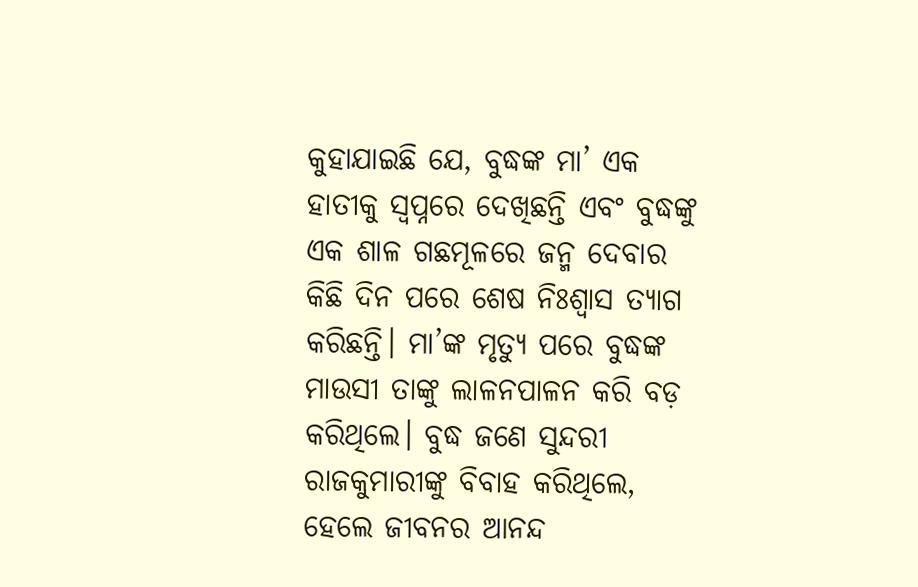କୁହାଯାଇଛି ଯେ, ବୁଦ୍ଧଙ୍କ ମା’ ଏକ ହାତୀକୁ ସ୍ବପ୍ନରେ ଦେଖିଛନ୍ତି ଏବଂ ବୁଦ୍ଧଙ୍କୁ ଏକ ଶାଳ ଗଛମୂଳରେ ଜନ୍ମ ଦେବାର କିଛି ଦିନ ପରେ ଶେଷ ନିଃଶ୍ୱାସ ତ୍ୟାଗ କରିଛନ୍ତି। ମା’ଙ୍କ ମୃତ୍ୟୁ ପରେ ବୁଦ୍ଧଙ୍କ ମାଉସୀ ତାଙ୍କୁ ଲାଳନପାଳନ କରି ବଡ଼ କରିଥିଲେ। ବୁଦ୍ଧ ଜଣେ ସୁନ୍ଦରୀ ରାଜକୁମାରୀଙ୍କୁ ବିବାହ କରିଥିଲେ, ହେଲେ ଜୀବନର ଆନନ୍ଦ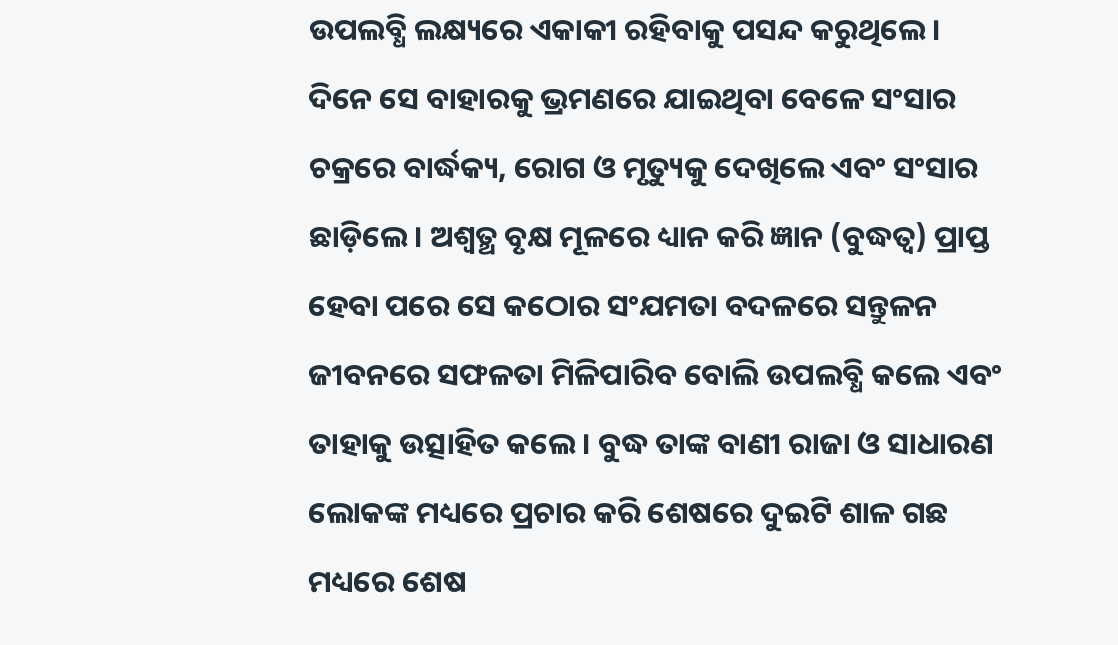ଉପଲବ୍ଧି ଲକ୍ଷ୍ୟରେ ଏକାକୀ ରହିବାକୁ ପସନ୍ଦ କରୁଥିଲେ। ଦିନେ ସେ ବାହାରକୁ ଭ୍ରମଣରେ ଯାଇଥିବା ବେଳେ ସଂସାର ଚକ୍ରରେ ବାର୍ଦ୍ଧକ୍ୟ, ରୋଗ ଓ ମୃତ୍ୟୁକୁ ଦେଖିଲେ ଏବଂ ସଂସାର ଛାଡ଼ିଲେ। ଅଶ୍ୱତ୍ଥ ବୃକ୍ଷ ମୂଳରେ ଧ୍ୟାନ କରି ଜ୍ଞାନ (ବୁଦ୍ଧତ୍ୱ) ପ୍ରାପ୍ତ ହେବା ପରେ ସେ କଠୋର ସଂଯମତା ବଦଳରେ ସନ୍ତୁଳନ ଜୀବନରେ ସଫଳତା ମିଳିପାରିବ ବୋଲି ଉପଲବ୍ଧି କଲେ ଏବଂ ତାହାକୁ ଉତ୍ସାହିତ କଲେ। ବୁଦ୍ଧ ତାଙ୍କ ବାଣୀ ରାଜା ଓ ସାଧାରଣ ଲୋକଙ୍କ ମଧ୍ୟରେ ପ୍ରଚାର କରି ଶେଷରେ ଦୁଇଟି ଶାଳ ଗଛ ମଧ୍ୟରେ ଶେଷ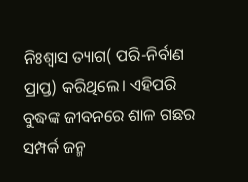ନିଃଶ୍ୱାସ ତ୍ୟାଗ( ପରି-ନିର୍ବାଣ ପ୍ରାପ୍ତ) କରିଥିଲେ। ଏହିପରି ବୁଦ୍ଧଙ୍କ ଜୀବନରେ ଶାଳ ଗଛର ସମ୍ପର୍କ ଜନ୍ମ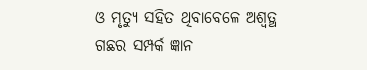ଓ ମୃତ୍ୟୁ ସହିତ ଥିବାବେଳେ ଅଶ୍ୱତ୍ଥ ଗଛର ସମ୍ପର୍କ ଜ୍ଞାନ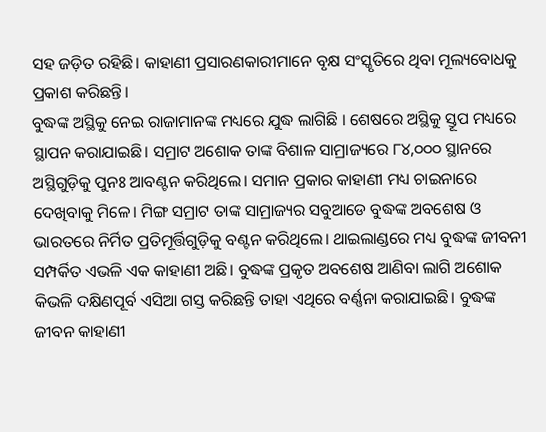ସହ ଜଡ଼ିତ ରହିଛି। କାହାଣୀ ପ୍ରସାରଣକାରୀମାନେ ବୃକ୍ଷ ସଂସ୍କୃତିରେ ଥିବା ମୂଲ୍ୟବୋଧକୁ ପ୍ରକାଶ କରିଛନ୍ତି।
ବୁଦ୍ଧଙ୍କ ଅସ୍ଥିକୁ ନେଇ ରାଜାମାନଙ୍କ ମଧ୍ୟରେ ଯୁଦ୍ଧ ଲାଗିଛି । ଶେଷରେ ଅସ୍ଥିକୁ ସ୍ତୂପ ମଧ୍ୟରେ ସ୍ଥାପନ କରାଯାଇଛି। ସମ୍ରାଟ ଅଶୋକ ତାଙ୍କ ବିଶାଳ ସାମ୍ରାଜ୍ୟରେ ୮୪,୦୦୦ ସ୍ଥାନରେ ଅସ୍ଥିଗୁଡ଼ିକୁ ପୁନଃ ଆବଣ୍ଟନ କରିଥିଲେ। ସମାନ ପ୍ରକାର କାହାଣୀ ମଧ୍ୟ ଚାଇନାରେ ଦେଖିବାକୁ ମିଳେ। ମିଙ୍ଗ ସମ୍ରାଟ ତାଙ୍କ ସାମ୍ରାଜ୍ୟର ସବୁଆଡେ ବୁଦ୍ଧଙ୍କ ଅବଶେଷ ଓ ଭାରତରେ ନିର୍ମିତ ପ୍ରତିମୂର୍ତ୍ତିଗୁଡ଼ିକୁ ବଣ୍ଟନ କରିଥିଲେ। ଥାଇଲାଣ୍ଡରେ ମଧ୍ୟ ବୁଦ୍ଧଙ୍କ ଜୀବନୀ ସମ୍ପର୍କିତ ଏଭଳି ଏକ କାହାଣୀ ଅଛି। ବୁଦ୍ଧଙ୍କ ପ୍ରକୃତ ଅବଶେଷ ଆଣିବା ଲାଗି ଅଶୋକ କିଭଳି ଦକ୍ଷିଣପୂର୍ବ ଏସିଆ ଗସ୍ତ କରିଛନ୍ତି ତାହା ଏଥିରେ ବର୍ଣ୍ଣନା କରାଯାଇଛି। ବୁଦ୍ଧଙ୍କ ଜୀବନ କାହାଣୀ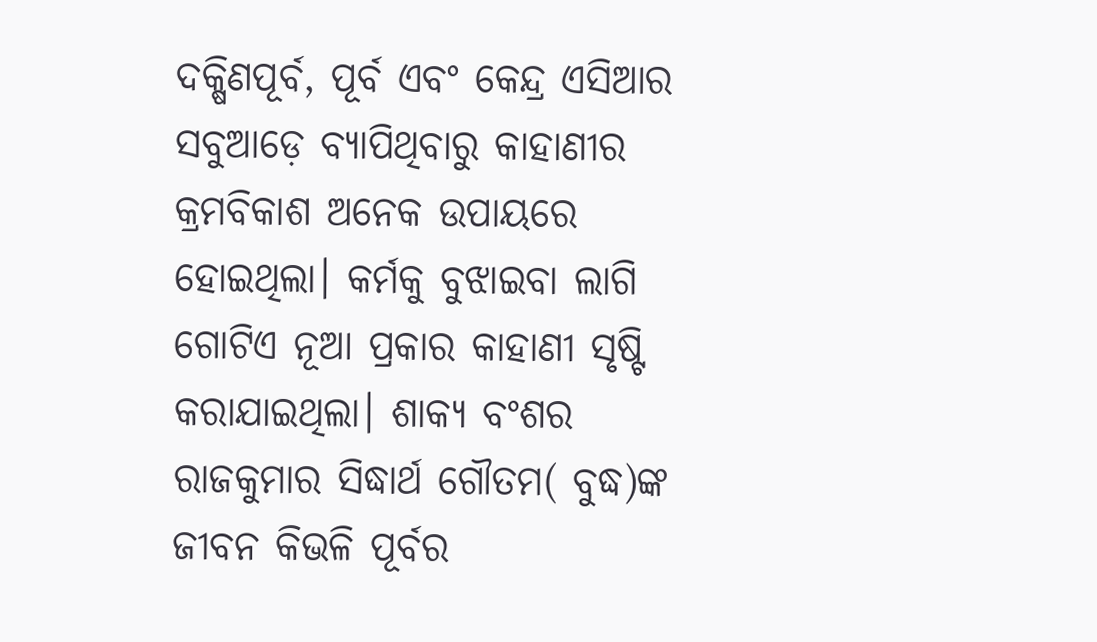ଦକ୍ଷିଣପୂର୍ବ, ପୂର୍ବ ଏବଂ କେନ୍ଦ୍ର ଏସିଆର ସବୁଆଡ଼େ ବ୍ୟାପିଥିବାରୁ କାହାଣୀର କ୍ରମବିକାଶ ଅନେକ ଉପାୟରେ ହୋଇଥିଲା। କର୍ମକୁ ବୁଝାଇବା ଲାଗି ଗୋଟିଏ ନୂଆ ପ୍ରକାର କାହାଣୀ ସୃଷ୍ଟି କରାଯାଇଥିଲା। ଶାକ୍ୟ ବଂଶର ରାଜକୁମାର ସିଦ୍ଧାର୍ଥ ଗୌତମ( ବୁଦ୍ଧ)ଙ୍କ ଜୀବନ କିଭଳି ପୂର୍ବର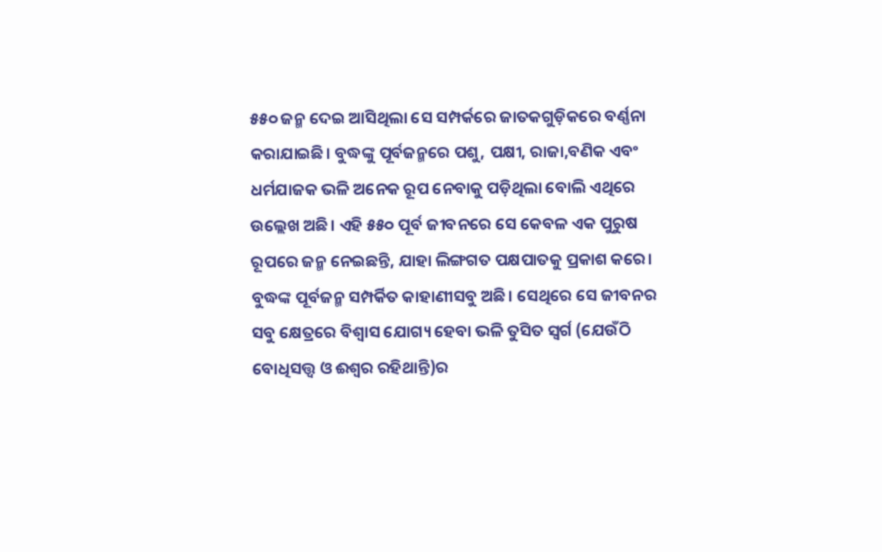୫୫୦ ଜନ୍ମ ଦେଇ ଆସିଥିଲା ସେ ସମ୍ପର୍କରେ ଜାତକଗୁଡ଼ିକରେ ବର୍ଣ୍ଣନା କରାଯାଇଛି। ବୁଦ୍ଧଙ୍କୁ ପୂର୍ବଜନ୍ମରେ ପଶୁ, ପକ୍ଷୀ, ରାଜା,ବଣିକ ଏବଂ ଧର୍ମଯାଜକ ଭଳି ଅନେକ ରୂପ ନେବାକୁ ପଡ଼ିଥିଲା ବୋଲି ଏଥିରେ ଉଲ୍ଲେଖ ଅଛି। ଏହି ୫୫୦ ପୂର୍ବ ଜୀବନରେ ସେ କେବଳ ଏକ ପୁରୁଷ ରୂପରେ ଜନ୍ମ ନେଇଛନ୍ତି, ଯାହା ଲିଙ୍ଗଗତ ପକ୍ଷପାତକୁ ପ୍ରକାଶ କରେ।
ବୁଦ୍ଧଙ୍କ ପୂର୍ବଜନ୍ମ ସମ୍ପର୍କିତ କାହାଣୀସବୁ ଅଛି। ସେଥିରେ ସେ ଜୀବନର ସବୁ କ୍ଷେତ୍ରରେ ବିଶ୍ୱାସ ଯୋଗ୍ୟ ହେବା ଭଳି ତୁସିତ ସ୍ବର୍ଗ (ଯେଉଁଠି ବୋଧିସତ୍ତ୍ୱ ଓ ଈଶ୍ୱର ରହିଥାନ୍ତି)ର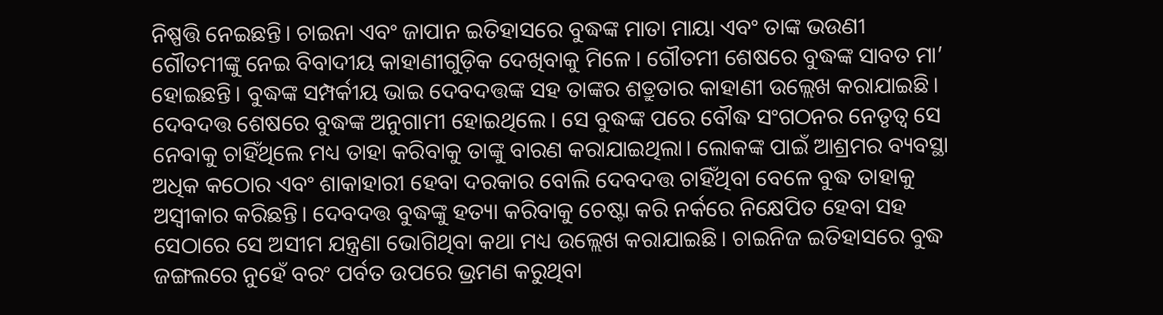ନିଷ୍ପତ୍ତି ନେଇଛନ୍ତି। ଚାଇନା ଏବଂ ଜାପାନ ଇତିହାସରେ ବୁଦ୍ଧଙ୍କ ମାତା ମାୟା ଏବଂ ତାଙ୍କ ଭଉଣୀ ଗୌତମୀଙ୍କୁ ନେଇ ବିବାଦୀୟ କାହାଣୀଗୁଡ଼ିକ ଦେଖିବାକୁ ମିଳେ। ଗୌତମୀ ଶେଷରେ ବୁଦ୍ଧଙ୍କ ସାବତ ମା’ ହୋଇଛନ୍ତି। ବୁଦ୍ଧଙ୍କ ସମ୍ପର୍କୀୟ ଭାଇ ଦେବଦତ୍ତଙ୍କ ସହ ତାଙ୍କର ଶତ୍ରୁତାର କାହାଣୀ ଉଲ୍ଲେଖ କରାଯାଇଛି। ଦେବଦତ୍ତ ଶେଷରେ ବୁଦ୍ଧଙ୍କ ଅନୁଗାମୀ ହୋଇଥିଲେ। ସେ ବୁଦ୍ଧଙ୍କ ପରେ ବୌଦ୍ଧ ସଂଗଠନର ନେତୃତ୍ୱ ସେ ନେବାକୁ ଚାହିଁଥିଲେ ମଧ୍ୟ ତାହା କରିବାକୁ ତାଙ୍କୁ ବାରଣ କରାଯାଇଥିଲା। ଲୋକଙ୍କ ପାଇଁ ଆଶ୍ରମର ବ୍ୟବସ୍ଥା ଅଧିକ କଠୋର ଏବଂ ଶାକାହାରୀ ହେବା ଦରକାର ବୋଲି ଦେବଦତ୍ତ ଚାହିଁଥିବା ବେଳେ ବୁଦ୍ଧ ତାହାକୁ ଅସ୍ବୀକାର କରିଛନ୍ତି। ଦେବଦତ୍ତ ବୁଦ୍ଧଙ୍କୁ ହତ୍ୟା କରିବାକୁ ଚେଷ୍ଟା କରି ନର୍କରେ ନିକ୍ଷେପିତ ହେବା ସହ ସେଠାରେ ସେ ଅସୀମ ଯନ୍ତ୍ରଣା ଭୋଗିଥିବା କଥା ମଧ୍ୟ ଉଲ୍ଲେଖ କରାଯାଇଛି। ଚାଇନିଜ ଇତିହାସରେ ବୁଦ୍ଧ ଜଙ୍ଗଲରେ ନୁହେଁ ବରଂ ପର୍ବତ ଉପରେ ଭ୍ରମଣ କରୁଥିବା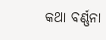କଥା ବର୍ଣ୍ଣନା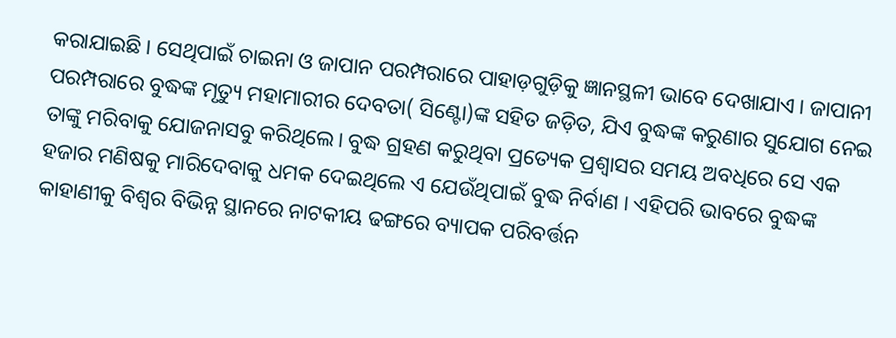କରାଯାଇଛି। ସେଥିପାଇଁ ଚାଇନା ଓ ଜାପାନ ପରମ୍ପରାରେ ପାହାଡ଼ଗୁଡ଼ିକୁ ଜ୍ଞାନସ୍ଥଳୀ ଭାବେ ଦେଖାଯାଏ। ଜାପାନୀ ପରମ୍ପରାରେ ବୁଦ୍ଧଙ୍କ ମୃତ୍ୟୁ ମହାମାରୀର ଦେବତା( ସିଣ୍ଟୋ)ଙ୍କ ସହିତ ଜଡ଼ିତ, ଯିଏ ବୁଦ୍ଧଙ୍କ କରୁଣାର ସୁଯୋଗ ନେଇ ତାଙ୍କୁ ମରିବାକୁ ଯୋଜନାସବୁ କରିଥିଲେ। ବୁଦ୍ଧ ଗ୍ରହଣ କରୁଥିବା ପ୍ରତ୍ୟେକ ପ୍ରଶ୍ୱାସର ସମୟ ଅବଧିରେ ସେ ଏକ ହଜାର ମଣିଷକୁ ମାରିଦେବାକୁ ଧମକ ଦେଇଥିଲେ ଏ ଯେଉଁଥିପାଇଁ ବୁଦ୍ଧ ନିର୍ବାଣ । ଏହିପରି ଭାବରେ ବୁଦ୍ଧଙ୍କ କାହାଣୀକୁ ବିଶ୍ୱର ବିଭିନ୍ନ ସ୍ଥାନରେ ନାଟକୀୟ ଢଙ୍ଗରେ ବ୍ୟାପକ ପରିବର୍ତ୍ତନ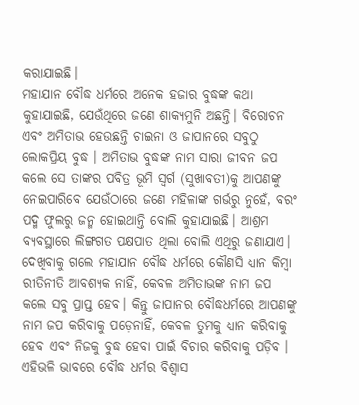କରାଯାଇଛି।
ମହାଯାନ ବୌଦ୍ଧ ଧର୍ମରେ ଅନେକ ହଜାର ବୁଦ୍ଧଙ୍କ କଥା କୁହାଯାଇଛି, ଯେଉଁଥିରେ ଜଣେ ଶାକ୍ୟମୁନି ଅଛନ୍ତି। ବିରୋଚନ ଏବଂ ଅମିତାଭ ହେଉଛନ୍ତି ଚାଇନା ଓ ଜାପାନରେ ସବୁଠୁ ଲୋକପ୍ରିୟ ବୁଦ୍ଧ । ଅମିତାଭ ବୁଦ୍ଧଙ୍କ ନାମ ସାରା ଜୀବନ ଜପ କଲେ ସେ ତାଙ୍କର ପବିତ୍ର ଭୂମି ସ୍ବର୍ଗ (ସୁଖାବତୀ)କୁ ଆପଣଙ୍କୁ ନେଇପାରିବେ ଯେଉଁଠାରେ ଜଣେ ମହିଳାଙ୍କ ଗର୍ଭରୁ ନୁହେଁ, ବରଂ ପଦ୍ମ ଫୁଲରୁ ଜନ୍ମ ହୋଇଥାନ୍ତି ବୋଲି କୁହାଯାଇଛି। ଆଶ୍ରମ ବ୍ୟବସ୍ଥାରେ ଲିଙ୍ଗଗତ ପକ୍ଷପାତ ଥିଲା ବୋଲି ଏଥିରୁ ଜଣାଯାଏ। ଦେଖିବାକୁ ଗଲେ ମହାଯାନ ବୌଦ୍ଧ ଧର୍ମରେ କୌଣସି ଧ୍ୟାନ କିମ୍ବା ରୀତିନୀତି ଆବଶ୍ୟକ ନାହିଁ, କେବଳ ଅମିତାଭଙ୍କ ନାମ ଜପ କଲେ ସବୁ ପ୍ରାପ୍ତ ହେବ। କିନ୍ତୁ ଜାପାନର ବୌଦ୍ଧଧର୍ମରେ ଆପଣଙ୍କୁ ନାମ ଜପ କରିବାକୁ ପଡ଼େନାହିଁ, କେବଳ ତୁମକୁ ଧ୍ୟାନ କରିବାକୁ ହେବ ଏବଂ ନିଜକୁ ବୁଦ୍ଧ ହେବା ପାଇଁ ବିଚାର କରିବାକୁ ପଡ଼ିବ । ଏହିଭଳି ଭାବରେ ବୌଦ୍ଧ ଧର୍ମର ବିଶ୍ୱାସ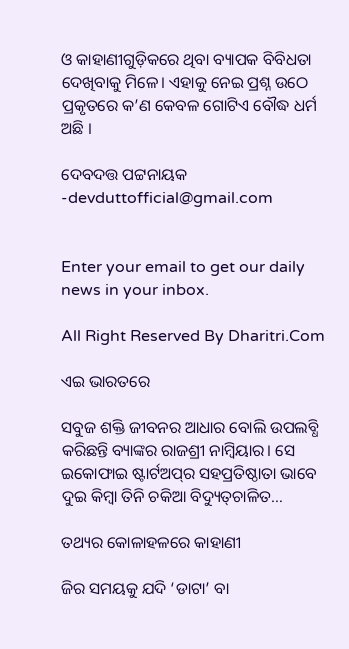ଓ କାହାଣୀଗୁଡ଼ିକରେ ଥିବା ବ୍ୟାପକ ବିବିଧତା ଦେଖିବାକୁ ମିଳେ। ଏହାକୁ ନେଇ ପ୍ରଶ୍ନ ଉଠେ ପ୍ରକୃତରେ କ’ଣ କେବଳ ଗୋଟିଏ ବୌଦ୍ଧ ଧର୍ମ ଅଛି ।

ଦେବଦତ୍ତ ପଟ୍ଟନାୟକ
-devduttofficial@gmail.com


Enter your email to get our daily news in your inbox.

All Right Reserved By Dharitri.Com

ଏଇ ଭାରତରେ

ସବୁଜ ଶକ୍ତି ଜୀବନର ଆଧାର ବୋଲି ଉପଲବ୍ଧି କରିଛନ୍ତି ବ୍ୟାଙ୍କର ରାଜଶ୍ରୀ ନାମ୍ବିୟାର। ସେ ଇକୋଫାଇ ଷ୍ଟାର୍ଟଅପ୍‌ର ସହପ୍ରତିଷ୍ଠାତା ଭାବେ ଦୁଇ କିମ୍ବା ତିନି ଚକିଆ ବିଦ୍ୟୁତ୍‌ଚାଳିତ…

ତଥ୍ୟର କୋଳାହଳରେ କାହାଣୀ

ଜିର ସମୟକୁ ଯଦି ‘ଡାଟା’ ବା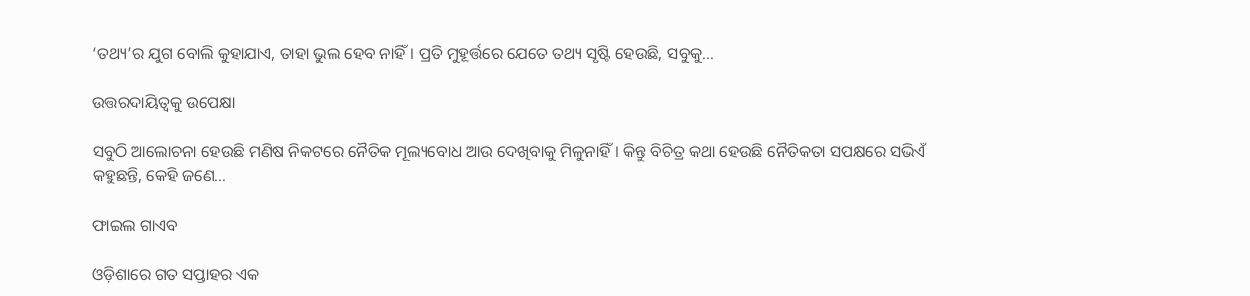‘ତଥ୍ୟ’ର ଯୁଗ ବୋଲି କୁହାଯାଏ, ତାହା ଭୁଲ ହେବ ନାହିଁ। ପ୍ରତି ମୁହୂର୍ତ୍ତରେ ଯେତେ ତଥ୍ୟ ସୃଷ୍ଟି ହେଉଛି, ସବୁକୁ…

ଉତ୍ତରଦାୟିତ୍ୱକୁ ଉପେକ୍ଷା

ସବୁଠି ଆଲୋଚନା ହେଉଛି ମଣିଷ ନିକଟରେ ନୈତିକ ମୂଲ୍ୟବୋଧ ଆଉ ଦେଖିବାକୁ ମିଳୁନାହିଁ। କିନ୍ତୁ ବିଚିତ୍ର କଥା ହେଉଛି ନୈତିକତା ସପକ୍ଷରେ ସଭିଏଁ କହୁଛନ୍ତି, କେହି ଜଣେ…

ଫାଇଲ ଗାଏବ

ଓଡ଼ିଶାରେ ଗତ ସପ୍ତାହର ଏକ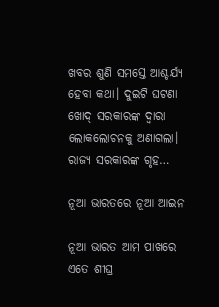ଖବର ଶୁଣି ସମସ୍ତେ ଆଶ୍ଚର୍ଯ୍ୟ ହେବା କଥା। ଦୁଇଟି ଘଟଣା ଖୋଦ୍‌ ସରକାରଙ୍କ ଦ୍ୱାରା ଲୋକଲୋଚନକୁ ଅଣାଗଲା। ରାଜ୍ୟ ସରକାରଙ୍କ ଗୃହ…

ନୂଆ ଭାରତରେ ନୂଆ ଆଇନ

ନୂଆ ଭାରତ ଆମ ପାଖରେ ଏତେ ଶୀଘ୍ର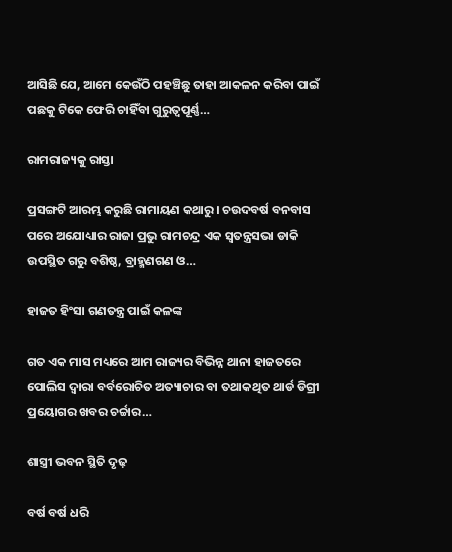ଆସିଛି ଯେ, ଆମେ କେଉଁଠି ପହଞ୍ଚିଛୁ ତାହା ଆକଳନ କରିବା ପାଇଁ ପଛକୁ ଟିକେ ଫେରି ଚାହିଁବା ଗୁରୁତ୍ୱପୂର୍ଣ୍ଣ…

ରାମରାଜ୍ୟକୁ ରାସ୍ତା

ପ୍ରସଙ୍ଗଟି ଆରମ୍ଭ କରୁଛି ରାମାୟଣ କଥାରୁ। ଚଉଦବର୍ଷ ବନବାସ ପରେ ଅଯୋଧ୍ୟାର ରାଜା ପ୍ରଭୁ ରାମଚନ୍ଦ୍ର ଏକ ସ୍ବତନ୍ତ୍ରସଭା ଡାକି ଉପସ୍ଥିତ ଗରୁ ବଶିଷ୍ଠ, ବ୍ରାହ୍ମଣଗଣ ଓ…

ହାଜତ ହିଂସା ଗଣତନ୍ତ୍ର ପାଇଁ କଳଙ୍କ

ଗତ ଏକ ମାସ ମଧ୍ୟରେ ଆମ ରାଜ୍ୟର ବିଭିନ୍ନ ଥାନା ହାଜତରେ ପୋଲିସ ଦ୍ୱାରା ବର୍ବରୋଚିତ ଅତ୍ୟାଚାର ବା ତଥାକଥିତ ଥାର୍ଡ ଡିଗ୍ରୀ ପ୍ରୟୋଗର ଖବର ଚର୍ଚ୍ଚାର…

ଶାସ୍ତ୍ରୀ ଭବନ ସ୍ଥିତି ଦୃଢ଼

ବର୍ଷ ବର୍ଷ ଧରି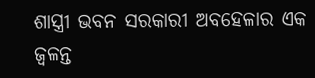ଶାସ୍ତ୍ରୀ ଭବନ ସରକାରୀ ଅବହେଳାର ଏକ ଜ୍ୱଳନ୍ତ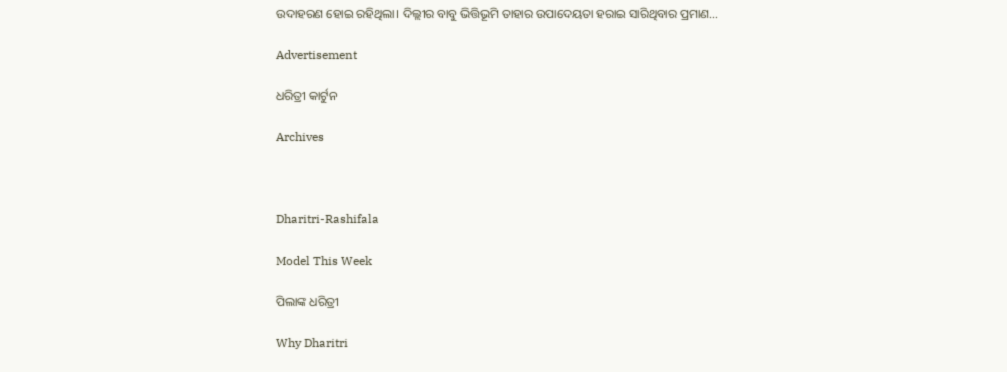ଉଦାହରଣ ହୋଇ ରହିଥିଲା। ଦିଲ୍ଲୀର ବାବୁ ଭିତ୍ତିଭୂମି ତାହାର ଉପାଦେୟତା ହରାଇ ସାରିଥିବାର ପ୍ରମାଣ…

Advertisement

ଧରିତ୍ରୀ କାର୍ଟୁନ

Archives



Dharitri-Rashifala

Model This Week

ପିଲାଙ୍କ ଧରିତ୍ରୀ

Why Dharitri